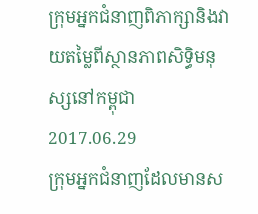ក្រុមអ្នកជំនាញពិភាក្សានិងវាយតម្លៃពីស្ថានភាពសិទ្ធិមនុស្សនៅកម្ពុជា
2017.06.29
ក្រុមអ្នកជំនាញដែលមានស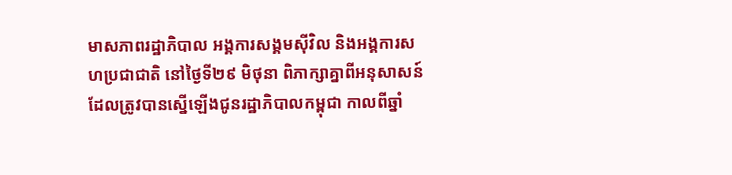មាសភាពរដ្ឋាភិបាល អង្គការសង្គមស៊ីវិល និងអង្គការសហប្រជាជាតិ នៅថ្ងៃទី២៩ មិថុនា ពិភាក្សាគ្នាពីអនុសាសន៍ដែលត្រូវបានស្នើឡើងជូនរដ្ឋាភិបាលកម្ពុជា កាលពីឆ្នាំ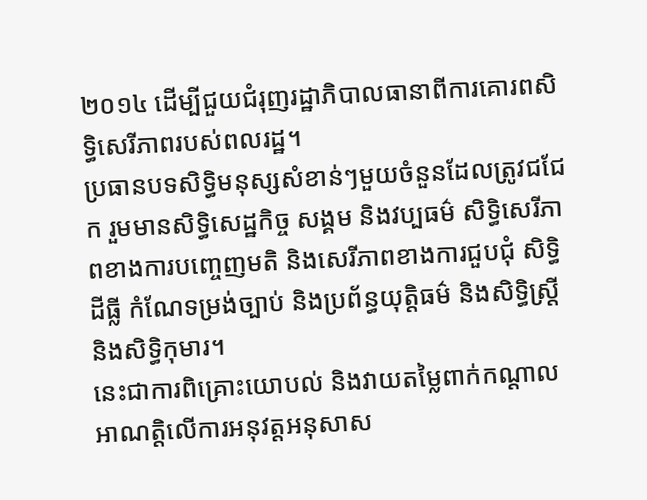២០១៤ ដើម្បីជួយជំរុញរដ្ឋាភិបាលធានាពីការគោរពសិទ្ធិសេរីភាពរបស់ពលរដ្ឋ។
ប្រធានបទសិទ្ធិមនុស្សសំខាន់ៗមួយចំនួនដែលត្រូវជជែក រួមមានសិទ្ធិសេដ្ឋកិច្ច សង្គម និងវប្បធម៌ សិទ្ធិសេរីភាពខាងការបញ្ចេញមតិ និងសេរីភាពខាងការជួបជុំ សិទ្ធិដីធ្លី កំណែទម្រង់ច្បាប់ និងប្រព័ន្ធយុត្តិធម៌ និងសិទ្ធិស្ត្រី និងសិទ្ធិកុមារ។
នេះជាការពិគ្រោះយោបល់ និងវាយតម្លៃពាក់កណ្ដាលអាណត្តិលើការអនុវត្តអនុសាស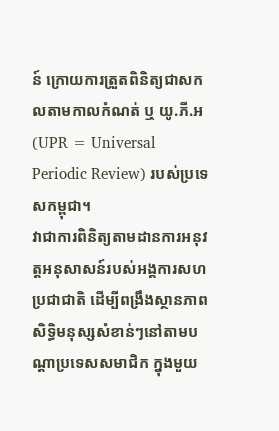ន៍ ក្រោយការត្រួតពិនិត្យជាសកលតាមកាលកំណត់ ឬ យូ.ភី.អ (UPR = Universal Periodic Review) របស់ប្រទេសកម្ពុជា។
វាជាការពិនិត្យតាមដានការអនុវត្តអនុសាសន៍របស់អង្គការសហប្រជាជាតិ ដើម្បីពង្រឹងស្ថានភាពសិទ្ធិមនុស្សសំខាន់ៗនៅតាមបណ្ដាប្រទេសសមាជិក ក្នុងមួយ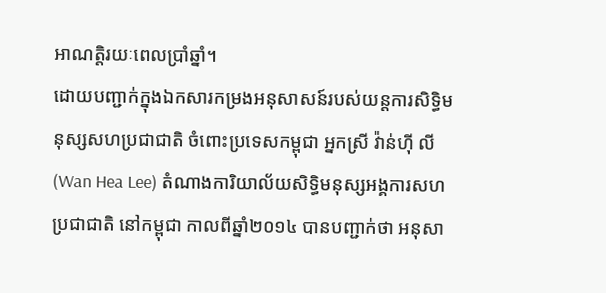អាណត្តិរយៈពេលប្រាំឆ្នាំ។
ដោយបញ្ជាក់ក្នុងឯកសារកម្រងអនុសាសន៍របស់យន្តការសិទ្ធិមនុស្សសហប្រជាជាតិ ចំពោះប្រទេសកម្ពុជា អ្នកស្រី វ៉ាន់ហ៊ី លី (Wan Hea Lee) តំណាងការិយាល័យសិទ្ធិមនុស្សអង្គការសហប្រជាជាតិ នៅកម្ពុជា កាលពីឆ្នាំ២០១៤ បានបញ្ជាក់ថា អនុសា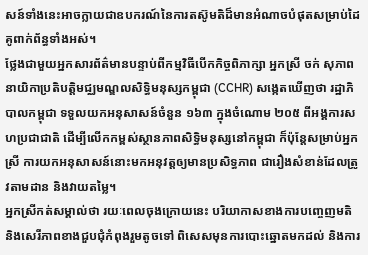សន៍ទាំងនេះអាចក្លាយជាឧបករណ៍នៃការតស៊ូមតិដ៏មានអំណាចបំផុតសម្រាប់ដៃគូពាក់ព័ន្ធទាំងអស់។
ថ្លែងជាមួយអ្នកសារព័ត៌មានបន្ទាប់ពីកម្មវិធីបើកកិច្ចពិភាក្សា អ្នកស្រី ចក់ សុភាព នាយិកាប្រតិបត្តិមជ្ឈមណ្ឌលសិទ្ធិមនុស្សកម្ពុជា (CCHR) សង្កេតឃើញថា រដ្ឋាភិបាលកម្ពុជា ទទួលយកអនុសាសន៍ចំនួន ១៦៣ ក្នុងចំណោម ២០៥ ពីអង្គការសហប្រជាជាតិ ដើម្បីលើកកម្ពស់ស្ថានភាពសិទ្ធិមនុស្សនៅកម្ពុជា ក៏ប៉ុន្តែសម្រាប់អ្នកស្រី ការយកអនុសាសន៍នោះមកអនុវត្តឲ្យមានប្រសិទ្ធភាព ជារឿងសំខាន់ដែលត្រូវតាមដាន និងវាយតម្លៃ។
អ្នកស្រីកត់សម្គាល់ថា រយៈពេលចុងក្រោយនេះ បរិយាកាសខាងការបញ្ចេញមតិ និងសេរីភាពខាងជួបជុំកំពុងរួមតូចទៅ ពិសេសមុនការបោះឆ្នោតមកដល់ និងការ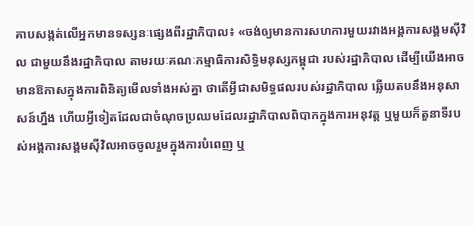គាបសង្កត់លើអ្នកមានទស្សនៈផ្សេងពីរដ្ឋាភិបាល៖ «ចង់ឲ្យមានការសហការមួយរវាងអង្គការសង្គមស៊ីវិល ជាមួយនឹងរដ្ឋាភិបាល តាមរយៈគណៈកម្មាធិការសិទ្ធិមនុស្សកម្ពុជា របស់រដ្ឋាភិបាល ដើម្បីយើងអាចមានឱកាសក្នុងការពិនិត្យមើលទាំងអស់គ្នា ថាតើអ្វីជាសមិទ្ធផលរបស់រដ្ឋាភិបាល ឆ្លើយតបនឹងអនុសាសន៍ហ្នឹង ហើយអ្វីទៀតដែលជាចំណុចប្រឈមដែលរដ្ឋាភិបាលពិបាកក្នុងការអនុវត្ត ឬមួយក៏តួនាទីរបស់អង្គការសង្គមស៊ីវិលអាចចូលរួមក្នុងការបំពេញ ឬ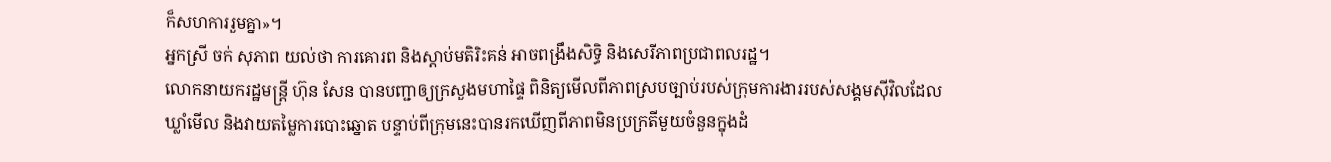ក៏សហការរួមគ្នា»។
អ្នកស្រី ចក់ សុភាព យល់ថា ការគោរព និងស្តាប់មតិរិះគន់ អាចពង្រឹងសិទ្ធិ និងសេរីភាពប្រជាពលរដ្ឋ។
លោកនាយករដ្ឋមន្ត្រី ហ៊ុន សែន បានបញ្ជាឲ្យក្រសួងមហាផ្ទៃ ពិនិត្យមើលពីភាពស្របច្បាប់របស់ក្រុមការងាររបស់សង្គមស៊ីវិលដែលឃ្លាំមើល និងវាយតម្លៃការបោះឆ្នោត បន្ទាប់ពីក្រុមនេះបានរកឃើញពីភាពមិនប្រក្រតីមួយចំនួនក្នុងដំ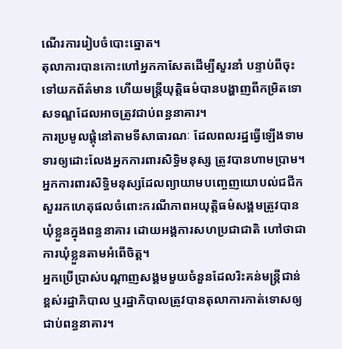ណើរការរៀបចំបោះឆ្នោត។
តុលាការបានកោះហៅអ្នកកាសែតដើម្បីសួរនាំ បន្ទាប់ពីចុះទៅយកព័ត៌មាន ហើយមន្ត្រីយុត្តិធម៌បានបង្ហាញពីកម្រិតទោសទណ្ឌដែលអាចត្រូវជាប់ពន្ធនាគារ។
ការប្រមូលផ្តុំនៅតាមទីសាធារណៈ ដែលពលរដ្ឋធ្វើឡើងទាមទារឲ្យដោះលែងអ្នកការពារសិទ្ធិមនុស្ស ត្រូវបានហាមប្រាម។ អ្នកការពារសិទ្ធិមនុស្សដែលព្យាយាមបញ្ចេញយោបល់ជជីកសួររកហេតុផលចំពោះករណីភាពអយុត្តិធម៌សង្គមត្រូវបានឃុំខ្លួនក្នុងពន្ធនាគារ ដោយអង្គការសហប្រជាជាតិ ហៅថាជាការឃុំខ្លួនតាមអំពើចិត្ត។
អ្នកប្រើប្រាស់បណ្ដាញសង្គមមួយចំនួនដែលរិះគន់មន្ត្រីជាន់ខ្ពស់រដ្ឋាភិបាល ឬរដ្ឋាភិបាលត្រូវបានតុលាការកាត់ទោសឲ្យជាប់ពន្ធនាគារ។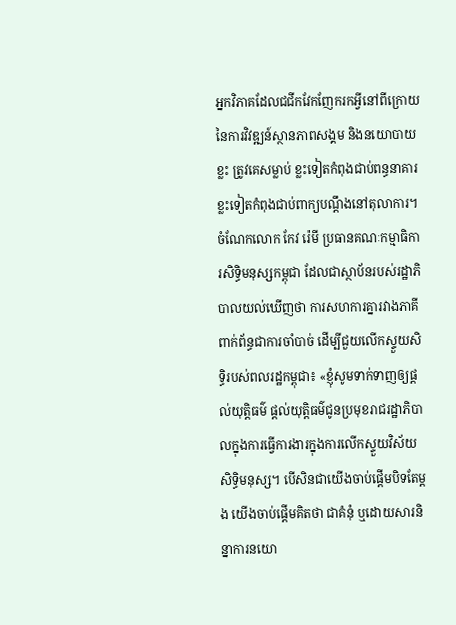អ្នកវិភាគដែលជជីកវែកញែករកអ្វីនៅពីក្រោយនៃការវិវឌ្ឍន៍ស្ថានភាពសង្គម និងនយោបាយខ្លះ ត្រូវគេសម្លាប់ ខ្លះទៀតកំពុងជាប់ពន្ធនាគារ ខ្លះទៀតកំពុងជាប់ពាក្យបណ្ដឹងនៅតុលាការ។
ចំណែកលោក កែវ រ៉េមី ប្រធានគណៈកម្មាធិការសិទ្ធិមនុស្សកម្ពុជា ដែលជាស្ថាប័នរបស់រដ្ឋាភិបាលយល់ឃើញថា ការសហការគ្នារវាងភាគីពាក់ព័ន្ធជាការចាំបាច់ ដើម្បីជួយលើកស្ទួយសិទ្ធិរបស់ពលរដ្ឋកម្ពុជា៖ «ខ្ញុំសូមទាក់ទាញឲ្យផ្តល់យុត្តិធម៌ ផ្តល់យុត្តិធម៌ជូនប្រមុខរាជរដ្ឋាភិបាលក្នុងការធ្វើការងារក្នុងការលើកស្ទួយវិស័យសិទ្ធិមនុស្ស។ បើសិនជាយើងចាប់ផ្ដើមបិទតែម្តង យើងចាប់ផ្ដើមគិតថា ជាគំនុំ ឬដោយសារនិន្នាការនយោ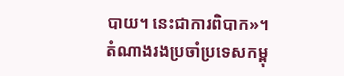បាយ។ នេះជាការពិបាក»។
តំណាងរងប្រចាំប្រទេសកម្ពុ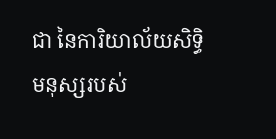ជា នៃការិយាល័យសិទ្ធិមនុស្សរបស់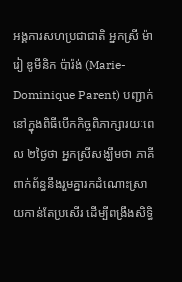អង្គការសហប្រជាជាតិ អ្នកស្រី ម៉ារៀ ឌូមីនិក ប៉ារ៉ង់ (Marie-Dominique Parent) បញ្ជាក់នៅក្នុងពិធីបើកកិច្ចពិភាក្សារយៈពេល ២ថ្ងៃថា អ្នកស្រីសង្ឃឹមថា ភាគីពាក់ព័ន្ធនឹងរួមគ្នារកដំណោះស្រាយកាន់តែប្រសើរ ដើម្បីពង្រឹងសិទ្ធិ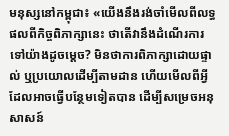មនុស្សនៅកម្ពុជា៖ «យើងនឹងរង់ចាំមើលពីលទ្ធផលពីកិច្ចពិភាក្សានេះ ថាតើវានឹងដំណើរការទៅយ៉ាងដូចម្តេច? មិនថាការពិភាក្សាដោយផ្ទាល់ ឬប្រយោលដើម្បីតាមដាន ហើយមើលពីអ្វីដែលអាចធ្វើបន្ថែមទៀតបាន ដើម្បីសម្រេចអនុសាសន៍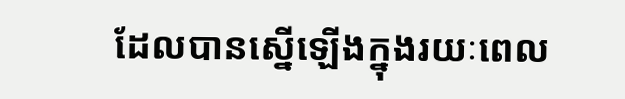ដែលបានស្នើឡើងក្នុងរយៈពេល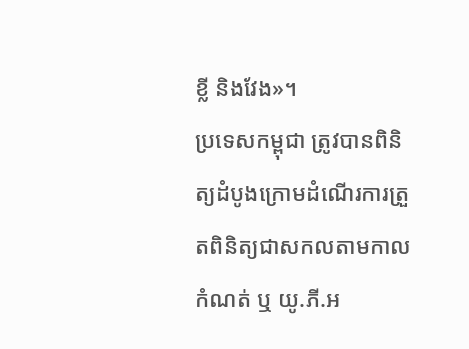ខ្លី និងវែង»។
ប្រទេសកម្ពុជា ត្រូវបានពិនិត្យដំបូងក្រោមដំណើរការត្រួតពិនិត្យជាសកលតាមកាលកំណត់ ឬ យូ.ភី.អ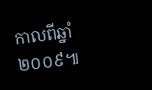កាលពីឆ្នាំ២០០៩៕